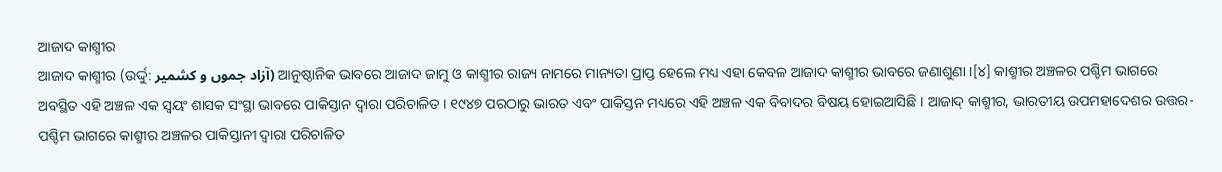ଆଜାଦ କାଶ୍ମୀର
ଆଜାଦ କାଶ୍ମୀର (ଉର୍ଦ୍ଦୁ: آزاد جموں و کشمیر) ଆନୁଷ୍ଠାନିକ ଭାବରେ ଆଜାଦ ଜାମୁ ଓ କାଶ୍ମୀର ରାଜ୍ୟ ନାମରେ ମାନ୍ୟତା ପ୍ରାପ୍ତ ହେଲେ ମଧ୍ୟ ଏହା କେବଳ ଆଜାଦ କାଶ୍ମୀର ଭାବରେ ଜଣାଶୁଣା ।[୪] କାଶ୍ମୀର ଅଞ୍ଚଳର ପଶ୍ଚିମ ଭାଗରେ ଅବସ୍ଥିତ ଏହି ଅଞ୍ଚଳ ଏକ ସ୍ୱୟଂ ଶାସକ ସଂସ୍ଥା ଭାବରେ ପାକିସ୍ତାନ ଦ୍ୱାରା ପରିଚାଳିତ । ୧୯୪୭ ପରଠାରୁ ଭାରତ ଏବଂ ପାକିସ୍ତନ ମଧ୍ୟରେ ଏହି ଅଞ୍ଚଳ ଏକ ବିବାଦର ବିଷୟ ହୋଇଆସିଛି । ଆଜାଦ୍ କାଶ୍ମୀର, ଭାରତୀୟ ଉପମହାଦେଶର ଉତ୍ତର-ପଶ୍ଚିମ ଭାଗରେ କାଶ୍ମୀର ଅଞ୍ଚଳର ପାକିସ୍ତାନୀ ଦ୍ୱାରା ପରିଚାଳିତ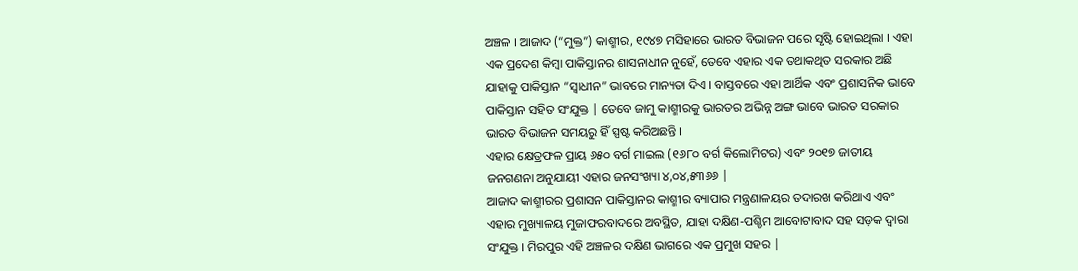ଅଞ୍ଚଳ । ଆଜାଦ (“ମୁକ୍ତ”) କାଶ୍ମୀର, ୧୯୪୭ ମସିହାରେ ଭାରତ ବିଭାଜନ ପରେ ସୃଷ୍ଟି ହୋଇଥିଲା । ଏହା ଏକ ପ୍ରଦେଶ କିମ୍ବା ପାକିସ୍ତାନର ଶାସନାଧୀନ ନୁହେଁ, ତେବେ ଏହାର ଏକ ତଥାକଥିତ ସରକାର ଅଛି ଯାହାକୁ ପାକିସ୍ତାନ “ସ୍ୱାଧୀନ” ଭାବରେ ମାନ୍ୟତା ଦିଏ । ବାସ୍ତବରେ ଏହା ଆର୍ଥିକ ଏବଂ ପ୍ରଶାସନିକ ଭାବେ ପାକିସ୍ତାନ ସହିତ ସଂଯୁକ୍ତ | ତେବେ ଜାମୁ କାଶ୍ମୀରକୁ ଭାରତର ଅଭିନ୍ନ ଅଙ୍ଗ ଭାବେ ଭାରତ ସରକାର ଭାରତ ବିଭାଜନ ସମୟରୁ ହିଁ ସ୍ପଷ୍ଟ କରିଅଛନ୍ତି ।
ଏହାର କ୍ଷେତ୍ରଫଳ ପ୍ରାୟ ୬୫୦ ବର୍ଗ ମାଇଲ (୧୬୮୦ ବର୍ଗ କିଲୋମିଟର) ଏବଂ ୨୦୧୭ ଜାତୀୟ ଜନଗଣନା ଅନୁଯାୟୀ ଏହାର ଜନସଂଖ୍ୟା ୪,୦୪,୫୩୬୬ |
ଆଜାଦ କାଶ୍ମୀରର ପ୍ରଶାସନ ପାକିସ୍ତାନର କାଶ୍ମୀର ବ୍ୟାପାର ମନ୍ତ୍ରଣାଳୟର ତଦାରଖ କରିଥାଏ ଏବଂ ଏହାର ମୁଖ୍ୟାଳୟ ମୁଜାଫରବାଦରେ ଅବସ୍ଥିତ, ଯାହା ଦକ୍ଷିଣ-ପଶ୍ଚିମ ଆବୋଟାବାଦ ସହ ସଡ଼କ ଦ୍ୱାରା ସଂଯୁକ୍ତ । ମିରପୁର ଏହି ଅଞ୍ଚଳର ଦକ୍ଷିଣ ଭାଗରେ ଏକ ପ୍ରମୁଖ ସହର |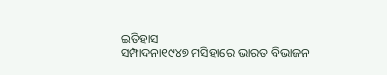ଇତିହାସ
ସମ୍ପାଦନା୧୯୪୭ ମସିହାରେ ଭାରତ ବିଭାଜନ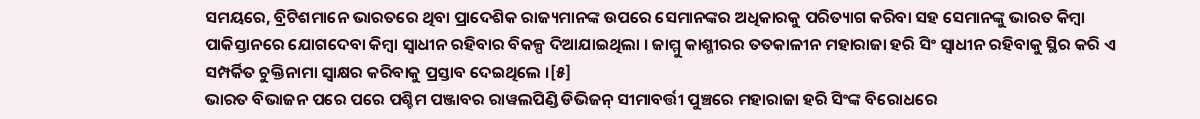ସମୟରେ, ବ୍ରିଟିଶମାନେ ଭାରତରେ ଥିବା ପ୍ରାଦେଶିକ ରାଜ୍ୟମାନଙ୍କ ଉପରେ ସେମାନଙ୍କର ଅଧିକାରକୁ ପରିତ୍ୟାଗ କରିବା ସହ ସେମାନଙ୍କୁ ଭାରତ କିମ୍ବା ପାକିସ୍ତାନରେ ଯୋଗଦେବା କିମ୍ବା ସ୍ଵାଧୀନ ରହିବାର ବିକଳ୍ପ ଦିଆଯାଇଥିଲା । ଜାମ୍ମୁ କାଶ୍ମୀରର ତତକାଳୀନ ମହାରାଜା ହରି ସିଂ ସ୍ଵାଧୀନ ରହିବାକୁ ସ୍ଥିର କରି ଏ ସମ୍ପର୍କିତ ଚୁକ୍ତିନାମା ସ୍ୱାକ୍ଷର କରିବାକୁ ପ୍ରସ୍ତାବ ଦେଇଥିଲେ ।[୫]
ଭାରତ ବିଭାଜନ ପରେ ପରେ ପଶ୍ଚିମ ପଞ୍ଜାବର ରାୱଲପିଣ୍ଡି ଡିଭିଜନ୍ ସୀମାବର୍ତ୍ତୀ ପୁଞ୍ଚରେ ମହାରାଜା ହରି ସିଂଙ୍କ ବିରୋଧରେ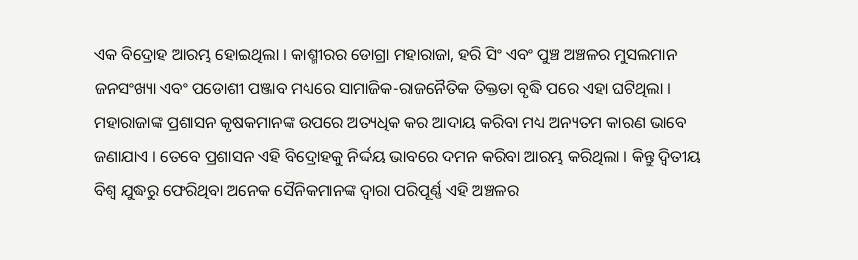ଏକ ବିଦ୍ରୋହ ଆରମ୍ଭ ହୋଇଥିଲା । କାଶ୍ମୀରର ଡୋଗ୍ରା ମହାରାଜା, ହରି ସିଂ ଏବଂ ପୁଞ୍ଚ ଅଞ୍ଚଳର ମୁସଲମାନ ଜନସଂଖ୍ୟା ଏବଂ ପଡୋଶୀ ପଞ୍ଜାବ ମଧ୍ୟରେ ସାମାଜିକ-ରାଜନୈତିକ ତିକ୍ତତା ବୃଦ୍ଧି ପରେ ଏହା ଘଟିଥିଲା । ମହାରାଜାଙ୍କ ପ୍ରଶାସନ କୃଷକମାନଙ୍କ ଉପରେ ଅତ୍ୟଧିକ କର ଆଦାୟ କରିବା ମଧ୍ୟ ଅନ୍ୟତମ କାରଣ ଭାବେ ଜଣାଯାଏ । ତେବେ ପ୍ରଶାସନ ଏହି ବିଦ୍ରୋହକୁ ନିର୍ଦ୍ଦୟ ଭାବରେ ଦମନ କରିବା ଆରମ୍ଭ କରିଥିଲା । କିନ୍ତୁ ଦ୍ଵିତୀୟ ବିଶ୍ଵ ଯୁଦ୍ଧରୁ ଫେରିଥିବା ଅନେକ ସୈନିକମାନଙ୍କ ଦ୍ୱାରା ପରିପୂର୍ଣ୍ଣ ଏହି ଅଞ୍ଚଳର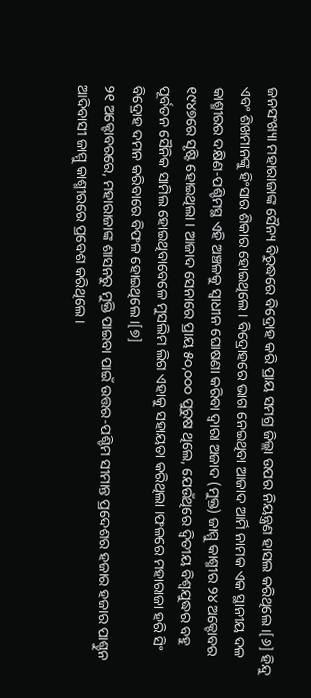ଜନସଂଖ୍ୟା ମହାରାଜାଙ୍କ ସୈନ୍ୟ ବିରୁଦ୍ଧରେ ବିଦ୍ରୋହ କରି ପ୍ରାୟ ସମଗ୍ର ଜିଲ୍ଲା ଉପର ନିୟନ୍ତ୍ରଣ ହାସଲ କରିଥିଲେ ।[୬] ହିନ୍ଦୁ ଏବଂ ଶିଖମାନଙ୍କୁ ହିଂସାର ଶିକାର ହୋଇଥିଲେ । ବିଦ୍ରୋହରେ ଭାଗ ନେଇଥିବା ଆଜାଦ ଆର୍ମି ନାମକ ଏକ ସ୍ଥାନୀୟ ଦଳ କାଶ୍ମୀରର ଦକ୍ଷିଣ-ପଶ୍ଚିମସ୍ଥ ଏହି ଅଞ୍ଚଳକୁ ସ୍ଵାଧୀନ ଘୋଷଣା କରିବା ଦ୍ଵାରା ଅଜାଦ (ମୁକ୍ତ) ଜାମ୍ମୁ କାଶ୍ମୀର ୨୪ ଅକ୍ଟୋବର ୧୯୪୭ରେ ସୃଷ୍ଟି ହୋଇଥିଲା । ଆଜାଦ ସେନାରେ ପ୍ରାୟ ୫୦,୦୦୦ ପୁରୁଷ ଥିଲେ, ଯେଉଁଥିରେ ଦ୍ୱିତୀୟ ବିଶ୍ୱଯୁଦ୍ଧର ବହୁ ପୂର୍ବତନ ସୈନିକ ସାମିଲ ହୋଇଥିବାବେଳେ ମୁସଲିମ ଲିଗ ଏହାକୁ ସହାୟତା କରିଥିଲା ।ଫଳରେ ମହାରାଜା ହରି ସିଂ ବିଦ୍ରୋହ ଦମନ କରିବାରେ ବିଫଳ ହୋଇଥିଲେ ।[୭]
୨୧ ଅକ୍ଟୋବରରେ, ମହାରାଜାଙ୍କ ଶାସନରୁ ମୁକ୍ତି ପାଇବା ପାଇଁ ଉତ୍ତର-ପଶ୍ଚିମ ସୀମାନ୍ତ ପ୍ରଦେଶର ହଜାର ହଜାର ପାଶ୍ଚୁନ ଆଦିବାସୀ ଜାମ୍ମୁ କାଶ୍ମୀରରେ ପ୍ରବେଶ କରିଥିଲେ ।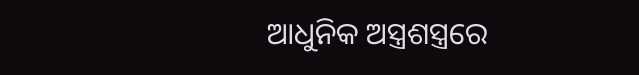ଆଧୁନିକ ଅସ୍ତ୍ରଶସ୍ତ୍ରରେ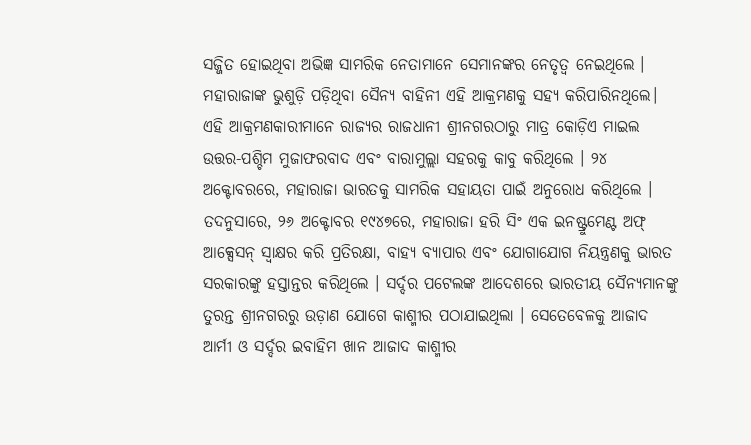ସଜ୍ଜିତ ହୋଇଥିବା ଅଭିଜ୍ଞ ସାମରିକ ନେତାମାନେ ସେମାନଙ୍କର ନେତୃତ୍ୱ ନେଇଥିଲେ । ମହାରାଜାଙ୍କ ଭୁଶୁଡ଼ି ପଡ଼ିଥିବା ସୈନ୍ୟ ବାହିନୀ ଏହି ଆକ୍ରମଣକୁ ସହ୍ୟ କରିପାରିନଥିଲେ। ଏହି ଆକ୍ରମଣକାରୀମାନେ ରାଜ୍ୟର ରାଜଧାନୀ ଶ୍ରୀନଗରଠାରୁ ମାତ୍ର କୋଡ଼ିଏ ମାଇଲ ଉତ୍ତର-ପଶ୍ଚିମ ମୁଜାଫରବାଦ ଏବଂ ବାରାମୁଲ୍ଲା ସହରକୁ କାବୁ କରିଥିଲେ । ୨୪ ଅକ୍ଟୋବରରେ, ମହାରାଜା ଭାରତକୁ ସାମରିକ ସହାୟତା ପାଇଁ ଅନୁରୋଧ କରିଥିଲେ । ତଦନୁସାରେ, ୨୬ ଅକ୍ଟୋବର ୧୯୪୭ରେ, ମହାରାଜା ହରି ସିଂ ଏକ ଇନଷ୍ଟ୍ରୁମେଣ୍ଟ ଅଫ୍ ଆକ୍ସେସନ୍ ସ୍ୱାକ୍ଷର କରି ପ୍ରତିରକ୍ଷା, ବାହ୍ୟ ବ୍ୟାପାର ଏବଂ ଯୋଗାଯୋଗ ନିୟନ୍ତ୍ରଣକୁ ଭାରତ ସରକାରଙ୍କୁ ହସ୍ତାନ୍ତର କରିଥିଲେ । ସର୍ଦ୍ଦର ପଟେଲଙ୍କ ଆଦେଶରେ ଭାରତୀୟ ସୈନ୍ୟମାନଙ୍କୁ ତୁରନ୍ତ ଶ୍ରୀନଗରରୁ ଉଡ଼ାଣ ଯୋଗେ କାଶ୍ମୀର ପଠାଯାଇଥିଲା । ସେତେବେଳକୁ ଆଜାଦ ଆର୍ମୀ ଓ ସର୍ଦ୍ଦର ଇବାହିମ ଖାନ ଆଜାଦ କାଶ୍ମୀର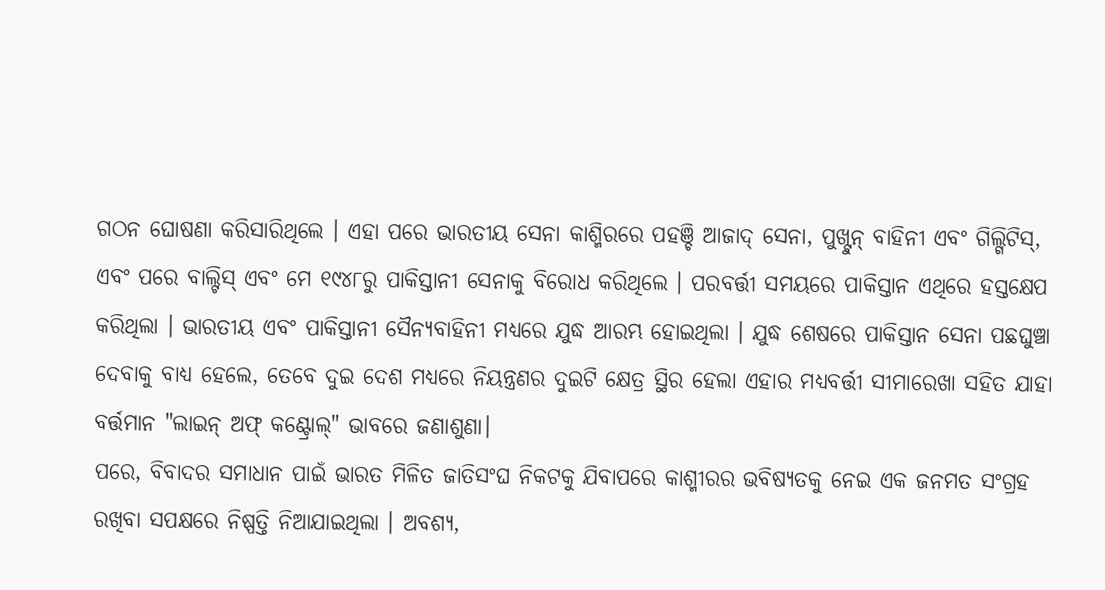ଗଠନ ଘୋଷଣା କରିସାରିଥିଲେ । ଏହା ପରେ ଭାରତୀୟ ସେନା କାଶ୍ମିରରେ ପହଞ୍ଚି ଆଜାଦ୍ ସେନା, ପୁଖ୍ଟୁନ୍ ବାହିନୀ ଏବଂ ଗିଲ୍ଗିଟିସ୍, ଏବଂ ପରେ ବାଲ୍ଟିସ୍ ଏବଂ ମେ ୧୯୪୮ରୁ ପାକିସ୍ତାନୀ ସେନାକୁ ବିରୋଧ କରିଥିଲେ । ପରବର୍ତ୍ତୀ ସମୟରେ ପାକିସ୍ତାନ ଏଥିରେ ହସ୍ତକ୍ଷେପ କରିଥିଲା । ଭାରତୀୟ ଏବଂ ପାକିସ୍ତାନୀ ସୈନ୍ୟବାହିନୀ ମଧ୍ୟରେ ଯୁଦ୍ଧ ଆରମ୍ଭ ହୋଇଥିଲା । ଯୁଦ୍ଧ ଶେଷରେ ପାକିସ୍ତାନ ସେନା ପଛଘୁଞ୍ଚା ଦେବାକୁ ବାଧ୍ୟ ହେଲେ, ତେବେ ଦୁଇ ଦେଶ ମଧ୍ୟରେ ନିୟନ୍ତ୍ରଣର ଦୁଇଟି କ୍ଷେତ୍ର ସ୍ଥିର ହେଲା ଏହାର ମଧ୍ୟବର୍ତ୍ତୀ ସୀମାରେଖା ସହିତ ଯାହା ବର୍ତ୍ତମାନ "ଲାଇନ୍ ଅଫ୍ କଣ୍ଟ୍ରୋଲ୍" ଭାବରେ ଜଣାଶୁଣା।
ପରେ, ବିବାଦର ସମାଧାନ ପାଇଁ ଭାରତ ମିଳିତ ଜାତିସଂଘ ନିକଟକୁ ଯିବାପରେ କାଶ୍ମୀରର ଭବିଷ୍ୟତକୁ ନେଇ ଏକ ଜନମତ ସଂଗ୍ରହ ରଖିବା ସପକ୍ଷରେ ନିଷ୍ପତ୍ତି ନିଆଯାଇଥିଲା । ଅବଶ୍ୟ,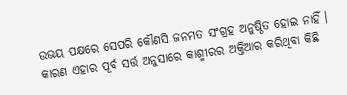ଉଭୟ ପକ୍ଷରେ ସେପରି କୌଣସି ଜନମତ ସଂଗ୍ରହ ଅନୁଷ୍ଠିତ ହୋଇ ନାହିଁ । କାରଣ ଏହାର ପୂର୍ବ ସର୍ତ୍ତ ଅନୁସାରେ କାଶ୍ମୀରର ଅକ୍ତିଆର କରିଥିବା କିଛି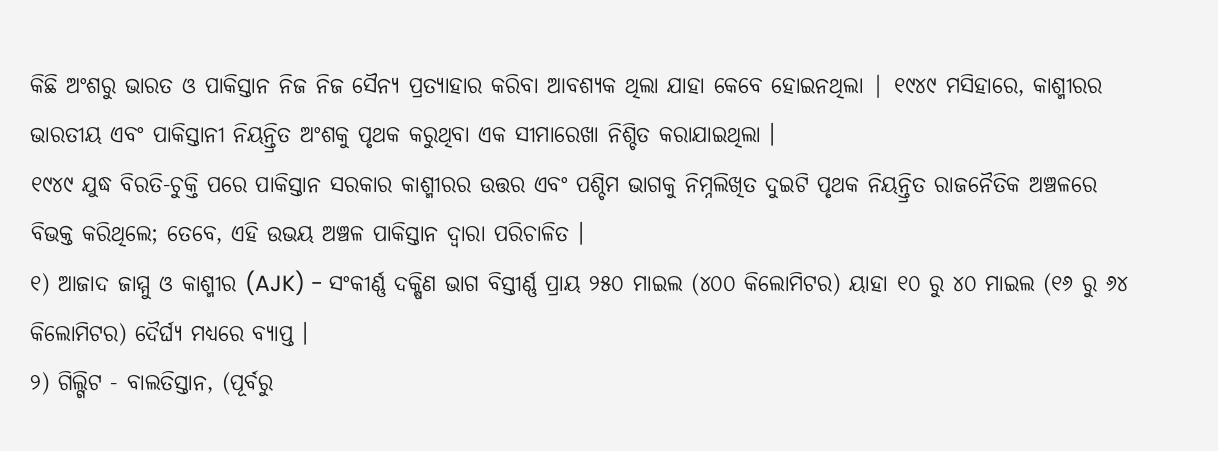କିଛି ଅଂଶରୁ ଭାରତ ଓ ପାକିସ୍ତାନ ନିଜ ନିଜ ସୈନ୍ୟ ପ୍ରତ୍ୟାହାର କରିବା ଆବଶ୍ୟକ ଥିଲା ଯାହା କେବେ ହୋଇନଥିଲା | ୧୯୪୯ ମସିହାରେ, କାଶ୍ମୀରର ଭାରତୀୟ ଏବଂ ପାକିସ୍ତାନୀ ନିୟନ୍ତ୍ରିତ ଅଂଶକୁ ପୃଥକ କରୁଥିବା ଏକ ସୀମାରେଖା ନିଶ୍ଚିତ କରାଯାଇଥିଲା ।
୧୯୪୯ ଯୁଦ୍ଧ ବିରତି-ଚୁକ୍ତି ପରେ ପାକିସ୍ତାନ ସରକାର କାଶ୍ମୀରର ଉତ୍ତର ଏବଂ ପଶ୍ଚିମ ଭାଗକୁ ନିମ୍ନଲିଖିତ ଦୁଇଟି ପୃଥକ ନିୟନ୍ତ୍ରିତ ରାଜନୈତିକ ଅଞ୍ଚଳରେ ବିଭକ୍ତ କରିଥିଲେ; ତେବେ, ଏହି ଉଭୟ ଅଞ୍ଚଳ ପାକିସ୍ତାନ ଦ୍ୱାରା ପରିଚାଳିତ ।
୧) ଆଜାଦ ଜାମ୍ମୁ ଓ କାଶ୍ମୀର (AJK) - ସଂକୀର୍ଣ୍ଣ ଦକ୍ଷିଣ ଭାଗ ବିସ୍ତୀର୍ଣ୍ଣ ପ୍ରାୟ ୨୫୦ ମାଇଲ (୪୦୦ କିଲୋମିଟର) ୟାହା ୧୦ ରୁ ୪୦ ମାଇଲ (୧୬ ରୁ ୬୪ କିଲୋମିଟର) ଦୈର୍ଘ୍ୟ ମଧ୍ୟରେ ବ୍ୟାପ୍ତ ।
୨) ଗିଲ୍ଗିଟ - ବାଲତିସ୍ତାନ, (ପୂର୍ବରୁ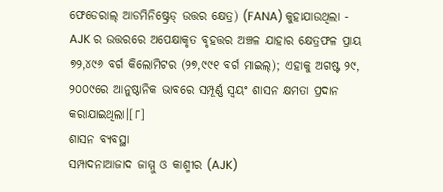ଫେଡେରାଲ୍ ଆଡମିନିଷ୍ଟ୍ରେଡ୍ ଉତ୍ତର କ୍ଷେତ୍ର) (FANA) କୁହାଯାଉଥିଲା - AJK ର ଉତ୍ତରରେ ଅପେକ୍ଷାକୃତ ବୃହତ୍ତର ଅଞ୍ଚଳ ଯାହାର କ୍ଷେତ୍ରଫଳ ପ୍ରାୟ ୭୨,୪୯୬ ବର୍ଗ କିଲୋମିଟର (୨୭,୯୯୧ ବର୍ଗ ମାଇଲ୍); ଏହାକୁ ଅଗଷ୍ଟ ୨୯, ୨୦୦୯ରେ ଆନୁଷ୍ଠାନିକ ଭାବରେ ସମ୍ପୂର୍ଣ୍ଣ ସ୍ଵୟଂ ଶାସନ କ୍ଷମତା ପ୍ରଦାନ କରାଯାଇଥିଲା।[୮]
ଶାସନ ବ୍ୟବସ୍ଥା
ସମ୍ପାଦନାଆଜାଦ ଜାମ୍ମୁ ଓ କାଶ୍ମୀର (AJK)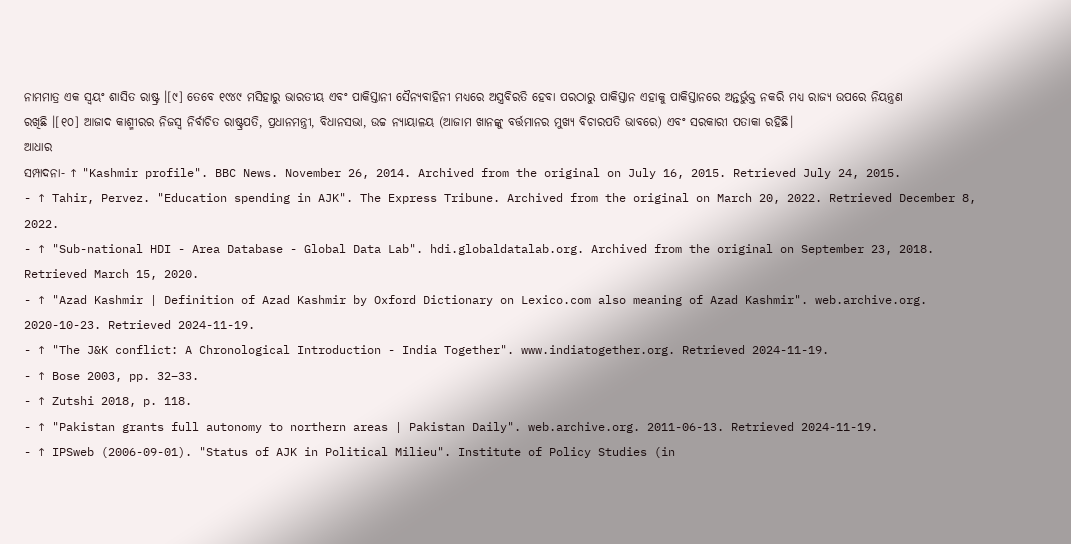ନାମମାତ୍ର ଏକ ସ୍ୱୟଂ ଶାସିତ ରାଷ୍ଟ୍ର ।[୯] ତେବେ ୧୯୪୯ ମସିହାରୁ ଭାରତୀୟ ଏବଂ ପାକିସ୍ତାନୀ ସୈନ୍ୟବାହିନୀ ମଧ୍ୟରେ ଅସ୍ତ୍ରବିରତି ହେବା ପରଠାରୁ ପାକିସ୍ତାନ ଏହାକୁ ପାକିସ୍ତାନରେ ଅନ୍ତର୍ଭୁକ୍ତ ନକରି ମଧ୍ୟ ରାଜ୍ୟ ଉପରେ ନିୟନ୍ତ୍ରଣ ରଖିଛି ।[୧୦] ଆଜାଦ କାଶ୍ମୀରର ନିଜସ୍ୱ ନିର୍ବାଚିତ ରାଷ୍ଟ୍ରପତି, ପ୍ରଧାନମନ୍ତ୍ରୀ, ବିଧାନସଭା, ଉଚ୍ଚ ନ୍ୟାୟାଳୟ (ଆଜାମ ଖାନଙ୍କୁ ବର୍ତ୍ତମାନର ମୁଖ୍ୟ ବିଚାରପତି ଭାବରେ) ଏବଂ ସରକାରୀ ପତାକା ରହିଛି।
ଆଧାର
ସମ୍ପାଦନା- ↑ "Kashmir profile". BBC News. November 26, 2014. Archived from the original on July 16, 2015. Retrieved July 24, 2015.
- ↑ Tahir, Pervez. "Education spending in AJK". The Express Tribune. Archived from the original on March 20, 2022. Retrieved December 8, 2022.
- ↑ "Sub-national HDI - Area Database - Global Data Lab". hdi.globaldatalab.org. Archived from the original on September 23, 2018. Retrieved March 15, 2020.
- ↑ "Azad Kashmir | Definition of Azad Kashmir by Oxford Dictionary on Lexico.com also meaning of Azad Kashmir". web.archive.org. 2020-10-23. Retrieved 2024-11-19.
- ↑ "The J&K conflict: A Chronological Introduction - India Together". www.indiatogether.org. Retrieved 2024-11-19.
- ↑ Bose 2003, pp. 32–33.
- ↑ Zutshi 2018, p. 118.
- ↑ "Pakistan grants full autonomy to northern areas | Pakistan Daily". web.archive.org. 2011-06-13. Retrieved 2024-11-19.
- ↑ IPSweb (2006-09-01). "Status of AJK in Political Milieu". Institute of Policy Studies (in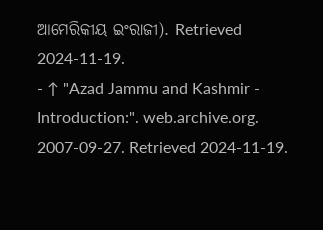ଆମେରିକୀୟ ଇଂରାଜୀ). Retrieved 2024-11-19.
- ↑ "Azad Jammu and Kashmir - Introduction:". web.archive.org. 2007-09-27. Retrieved 2024-11-19.